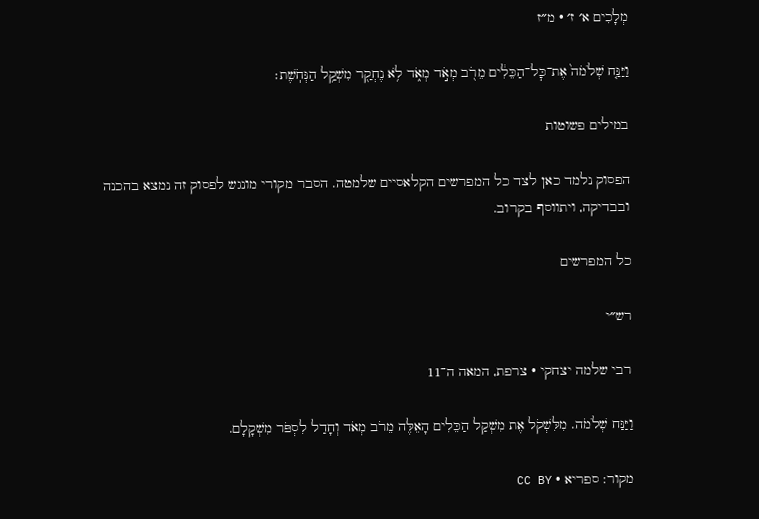מְלָכִים א׳ ז׳ · מ״ז

וַיַּנַּ֤ח שְׁלֹמֹה֙ אֶת־כׇּל־הַכֵּלִ֔ים מֵרֹ֖ב מְאֹ֣ד מְאֹ֑ד לֹ֥א נֶחְקַ֖ר מִשְׁקַ֥ל הַנְּחֹֽשֶׁת׃

במילים פשוטות

הפסוק נלמד כאן לצד כל המפרשים הקלאסיים שלמטה. הסבר מקורי מונגש לפסוק זה נמצא בהכנה ובבדיקה, ויתווסף בקרוב.

כל המפרשים

רש״י

רבי שלמה יצחקי · צרפת, המאה ה־11

וַיַּנַּח שְׁלֹמֹה. מִלִּשְׁקֹל אֶת מִשְׁקַל הַכֵּלִים הָאֵלֶּה מֵרֹב מְאֹד וְחָדַל לִסְפֹּר מִשְׁקָלָם.

מקור: ספריא · CC BY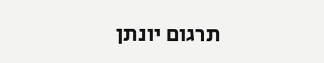תרגום יונתן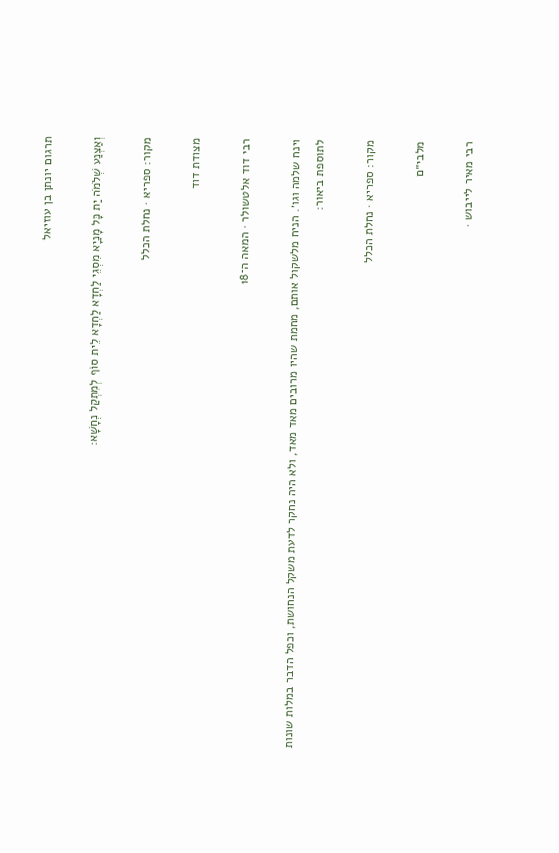תרגום יונתן בן עוזיאל

וְאַצְנַע שְׁלֹמֹה יַת כָּל מָנַיָא מִסְגֵי לַחְדָא לַחְדָא לֵית סוֹף לְמִתְקַל נְחָשָׁא:

מקור: ספריא · נחלת הכלל

מצודת דוד

רבי דוד אלטשולר · המאה ה־18

וינח שלמה וגו׳. הניח מלשקול אותם, מחמת שהיו מרובים מאד מאד, ולא היה נחקר לדעת משקל הנחושת, וכפל הדבר במלות שונות לתוספת ביאור:

מקור: ספריא · נחלת הכלל

מלבי״ם

רבי מאיר לייבוש ·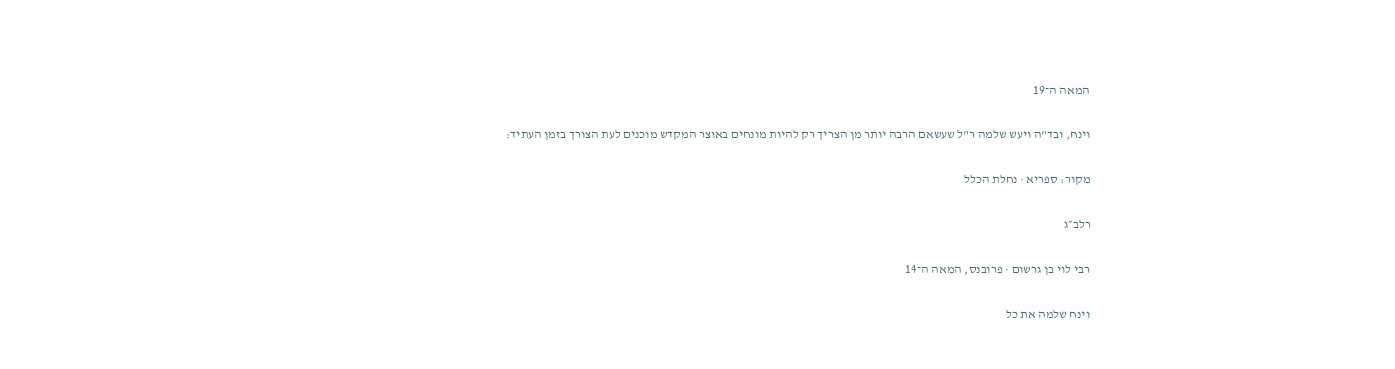המאה ה־19

וינח, ובד"ה ויעש שלמה ר"ל שעשאם הרבה יותר מן הצריך רק להיות מונחים באוצר המקדש מוכנים לעת הצורך בזמן העתיד:

מקור: ספריא · נחלת הכלל

רלב״ג

רבי לוי בן גרשום · פרובנס, המאה ה־14

וינח שלמה את כל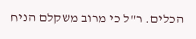הכלים. ר"ל כי מרוב משקלם הניח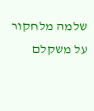שלמה מלחקור על משקלם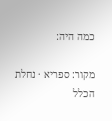כמה היה:

מקור: ספריא · נחלת הכלל